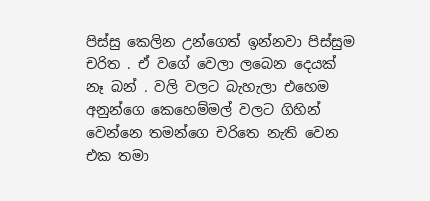පිස්සු කෙලින උන්ගෙත් ඉන්නවා පිස්සුම චරිත . ඒ වගේ වෙලා ලබෙන දෙයක් නෑ බන් . වලි වලට බැහැලා එහෙම අනුන්ගෙ කෙහෙම්මල් වලට ගිහින් වෙන්නෙ තමන්ගෙ චරිතෙ නැති වෙන එක තමා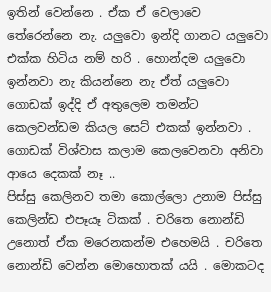ඉතින් වෙන්නෙ . ඒක ඒ වෙලාවෙ තේරෙන්නෙ නැ. යලුවො ඉන්දි ගානට යලුවො එක්ක හිටිය නම් හරි . හොන්දම යලුවො ඉන්නවා නැ කියන්නෙ නැ ඒත් යලුවො ගොඩක් ඉද්දි ඒ අතුලෙම තමන්ට කෙලවන්ඩම කියල සෙට් එකක් ඉන්නවා . ගොඩක් විශ්වාස කලාම කෙලවෙනවා අනිවා ආයෙ දෙකක් නෑ ..
පිස්සු කෙලිනව තමා කොල්ලො උනාම පිස්සු කෙලින්ඩ එපෑයෑ ටිකක් . චරිතෙ නොන්ඩි උනොත් ඒක මරෙනකන්ම එහෙමයි . චරිතෙ නොන්ඩි වෙන්න මොහොතක් යයි . මොකටද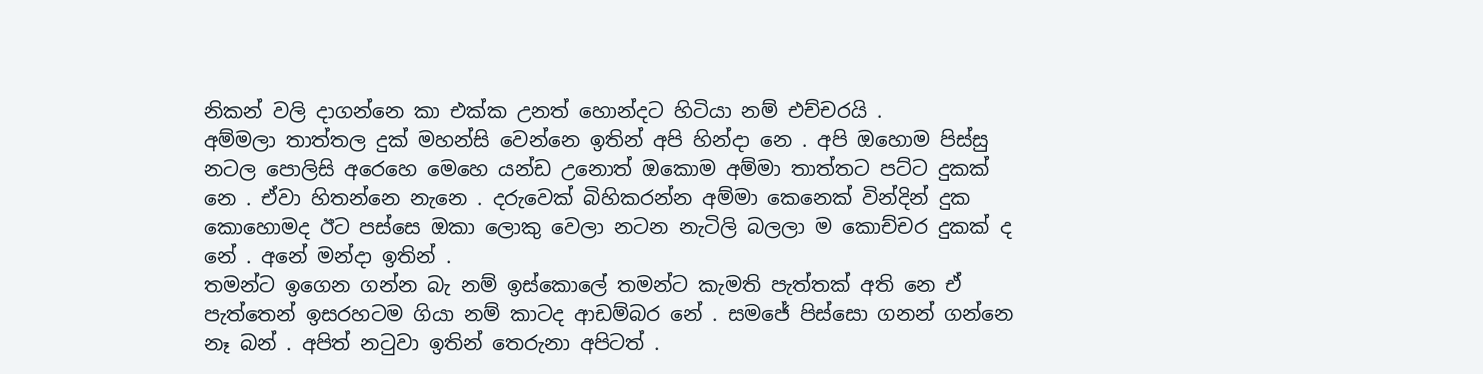නිකන් වලි දාගන්නෙ කා එක්ක උනත් හොන්දට හිටියා නම් එච්චරයි .
අම්මලා තාත්තල දුක් මහන්සි වෙන්නෙ ඉතින් අපි හින්දා නෙ . අපි ඔහොම පිස්සු නටල පොලිසි අරෙහෙ මෙහෙ යන්ඩ උනොත් ඔකොම අම්මා තාත්තට පට්ට දුකක් නෙ . ඒවා හිතන්නෙ නැනෙ . දරුවෙක් බිහිකරන්න අම්මා කෙනෙක් වින්දින් දුක කොහොමද ඊට පස්සෙ ඔකා ලොකු වෙලා නටන නැටිලි බලලා ම කොච්චර දුකක් ද නේ . අනේ මන්දා ඉතින් .
තමන්ට ඉගෙන ගන්න බැ නම් ඉස්කොලේ තමන්ට කැමති පැත්තක් අති නෙ ඒ පැත්තෙන් ඉසරහටම ගියා නම් කාටද ආඩම්බර නේ . සමජේ පිස්සො ගනන් ගන්නෙ නෑ බන් . අපිත් නටුවා ඉතින් තෙරුනා අපිටත් .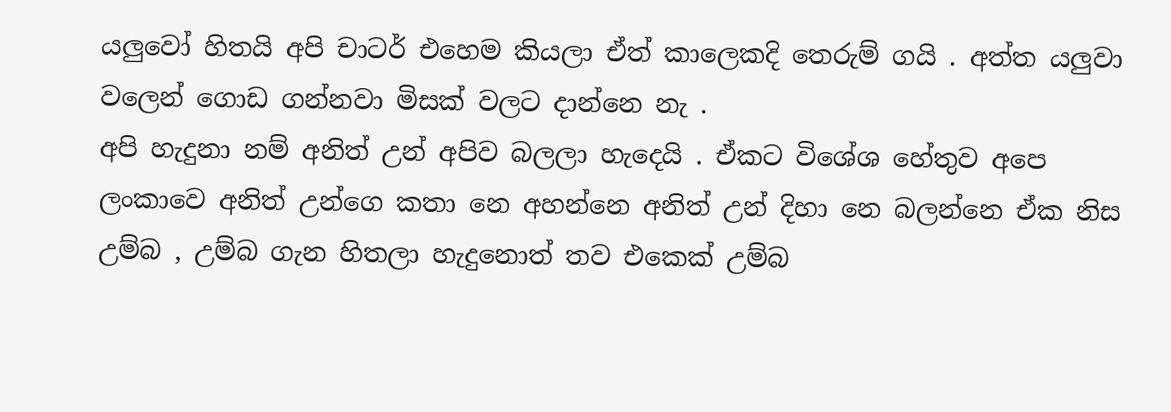යලුවෝ හිතයි අපි චාටර් එහෙම කියලා ඒත් කාලෙකදි තෙරුම් ගයි . අත්ත යලුවා වලෙන් ගොඩ ගන්නවා මිසක් වලට දාන්නෙ නැ .
අපි හැදුනා නම් අනිත් උන් අපිව බලලා හැදෙයි . ඒකට විශේශ හේතුව අපෙ ලංකාවෙ අනිත් උන්ගෙ කතා නෙ අහන්නෙ අනිත් උන් දිහා නෙ බලන්නෙ ඒක නිස උම්බ , උම්බ ගැන හිතලා හැදුනොත් තව එකෙක් උම්බ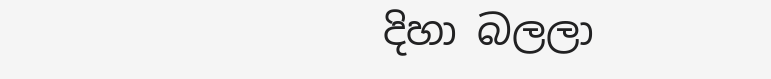දිහා බලලා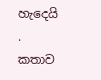හැදෙයි . කතාව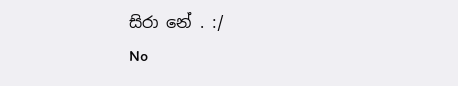සිරා නේ . :/
No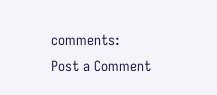comments:
Post a Comment